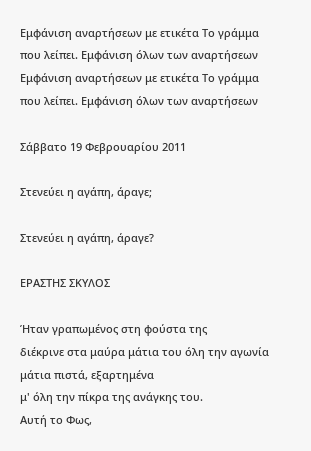Εμφάνιση αναρτήσεων με ετικέτα Το γράμμα που λείπει. Εμφάνιση όλων των αναρτήσεων
Εμφάνιση αναρτήσεων με ετικέτα Το γράμμα που λείπει. Εμφάνιση όλων των αναρτήσεων

Σάββατο 19 Φεβρουαρίου 2011

Στενεύει η αγάπη, άραγε;

Στενεύει η αγάπη, άραγε?

ΕΡΑΣΤΗΣ ΣΚΥΛΟΣ

Ήταν γραπωμένος στη φούστα της
διέκρινε στα μαύρα μάτια του όλη την αγωνία
μάτια πιστά, εξαρτημένα
μ' όλη την πίκρα της ανάγκης του.
Αυτή το Φως,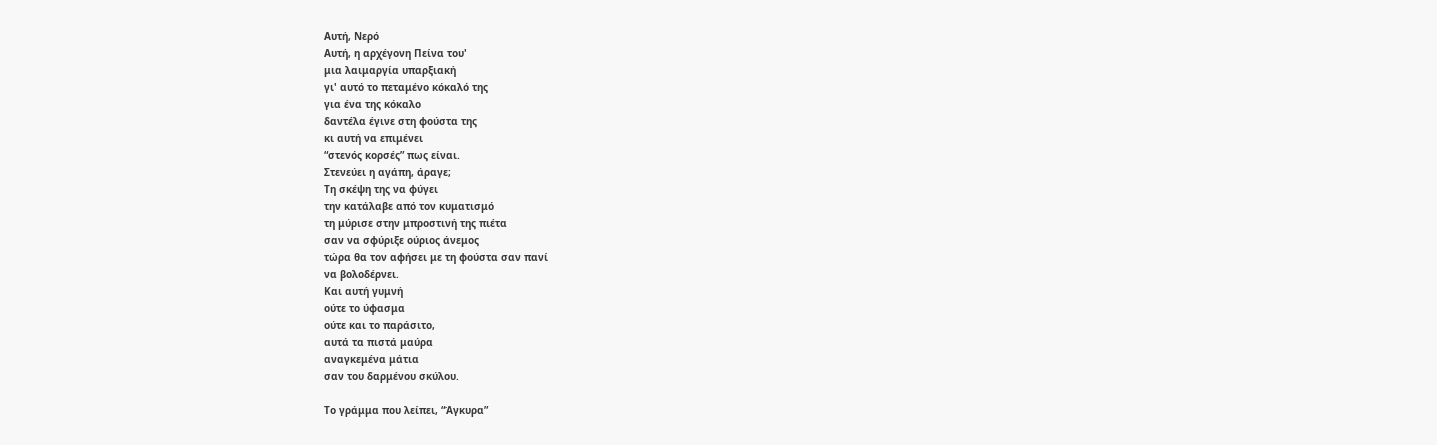Αυτή, Νερό
Αυτή, η αρχέγονη Πείνα του'
μια λαιμαργία υπαρξιακή
γι' αυτό το πεταμένο κόκαλό της
για ένα της κόκαλο
δαντέλα έγινε στη φούστα της
κι αυτή να επιμένει
“στενός κορσές” πως είναι.
Στενεύει η αγάπη, άραγε;
Τη σκέψη της να φύγει
την κατάλαβε από τον κυματισμό
τη μύρισε στην μπροστινή της πιέτα
σαν να σφύριξε ούριος άνεμος
τώρα θα τον αφήσει με τη φούστα σαν πανί
να βολοδέρνει.
Και αυτή γυμνή
ούτε το ύφασμα
ούτε και το παράσιτο,
αυτά τα πιστά μαύρα
αναγκεμένα μάτια
σαν του δαρμένου σκύλου.

Το γράμμα που λείπει, “Άγκυρα”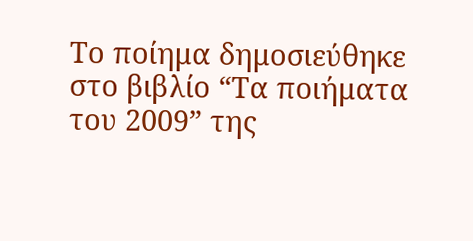Το ποίημα δημοσιεύθηκε στο βιβλίο “Τα ποιήματα του 2009” της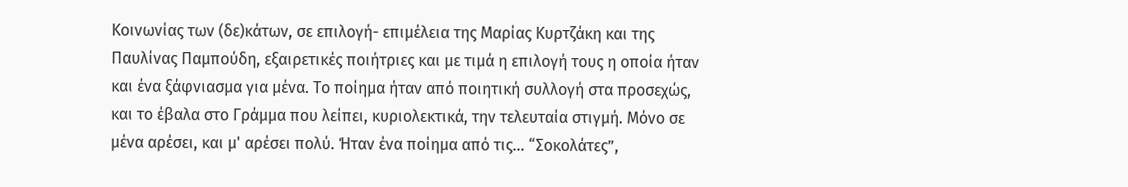Κοινωνίας των (δε)κάτων, σε επιλογή- επιμέλεια της Μαρίας Κυρτζάκη και της Παυλίνας Παμπούδη, εξαιρετικές ποιήτριες και με τιμά η επιλογή τους η οποία ήταν και ένα ξάφνιασμα για μένα. Το ποίημα ήταν από ποιητική συλλογή στα προσεχώς, και το έβαλα στο Γράμμα που λείπει, κυριολεκτικά, την τελευταία στιγμή. Μόνο σε μένα αρέσει, και μ' αρέσει πολύ. Ήταν ένα ποίημα από τις... “Σοκολάτες”,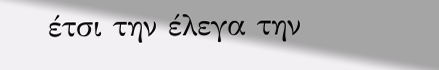έτσι την έλεγα την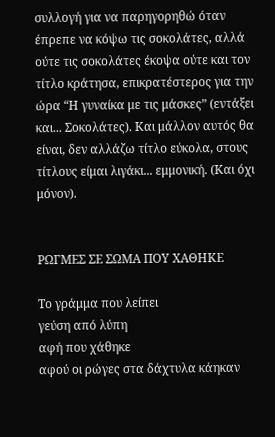συλλογή για να παρηγορηθώ όταν έπρεπε να κόψω τις σοκολάτες, αλλά ούτε τις σοκολάτες έκοψα ούτε και τον τίτλο κράτησα, επικρατέστερος για την ώρα “Η γυναίκα με τις μάσκες” (εντάξει και... Σοκολάτες). Και μάλλον αυτός θα είναι, δεν αλλάζω τίτλο εύκολα, στους τίτλους είμαι λιγάκι... εμμονική. (Και όχι μόνον).


ΡΩΓΜΕΣ ΣΕ ΣΩΜΑ ΠΟΥ ΧΑΘΗΚΕ

Το γράμμα που λείπει
γεύση από λύπη
αφή που χάθηκε
αφού οι ρώγες στα δάχτυλα κάηκαν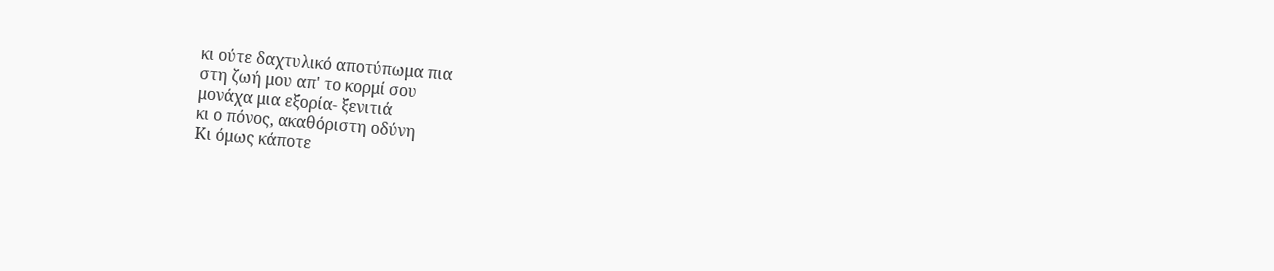κι ούτε δαχτυλικό αποτύπωμα πια
στη ζωή μου απ' το κορμί σου
μονάχα μια εξορία- ξενιτιά
κι ο πόνος, ακαθόριστη οδύνη
Κι όμως κάποτε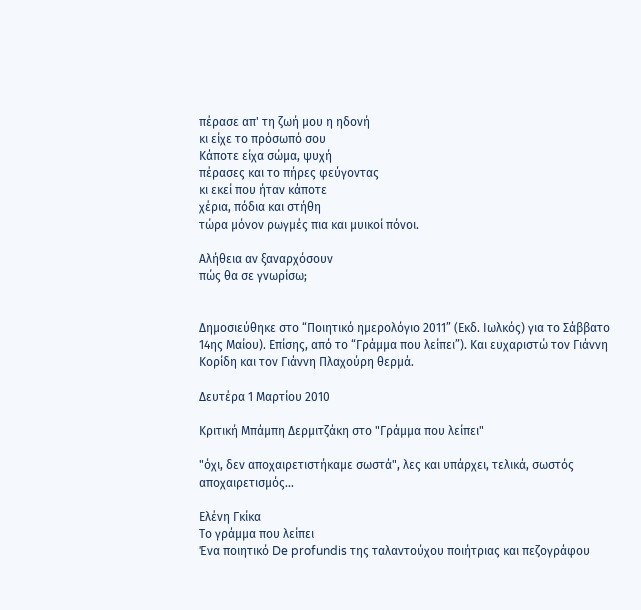πέρασε απ' τη ζωή μου η ηδονή
κι είχε το πρόσωπό σου
Κάποτε είχα σώμα, ψυχή
πέρασες και το πήρες φεύγοντας
κι εκεί που ήταν κάποτε
χέρια, πόδια και στήθη
τώρα μόνον ρωγμές πια και μυικοί πόνοι.

Αλήθεια αν ξαναρχόσουν
πώς θα σε γνωρίσω;


Δημοσιεύθηκε στο “Ποιητικό ημερολόγιο 2011” (Εκδ. Ιωλκός) για το Σάββατο 14ης Μαίου). Επίσης, από το “Γράμμα που λείπει”). Και ευχαριστώ τον Γιάννη Κορίδη και τον Γιάννη Πλαχούρη θερμά.

Δευτέρα 1 Μαρτίου 2010

Κριτική Μπάμπη Δερμιτζάκη στο "Γράμμα που λείπει"

"όχι, δεν αποχαιρετιστήκαμε σωστά", λες και υπάρχει, τελικά, σωστός αποχαιρετισμός...

Ελένη Γκίκα
Το γράμμα που λείπει
Ένα ποιητικό De profundis της ταλαντούχου ποιήτριας και πεζογράφου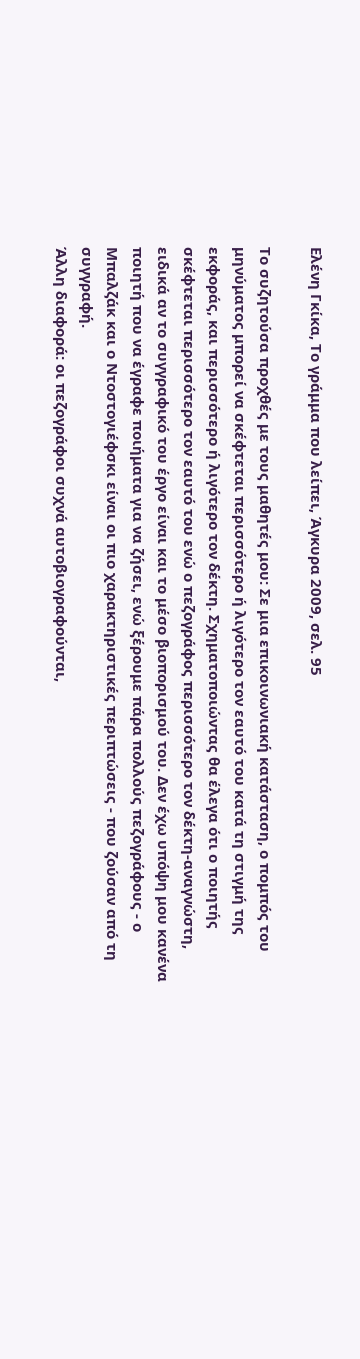Ελένη Γκίκα, Το γράμμα που λείπει, Άγκυρα 2009, σελ. 95

Το συζητούσα προχθές με τους μαθητές μου: Σε μια επικοινωνιακή κατάσταση, ο πομπός του μηνύματος μπορεί να σκέφτεται περισσότερο ή λιγότερο τον εαυτό του κατά τη στιγμή της εκφοράς, και περισσότερο ή λιγότερο τον δέκτη. Σχηματοποιώντας θα έλεγα ότι ο ποιητής σκέφτεται περισσότερο τον εαυτό του ενώ ο πεζογράφος περισσότερο τον δέκτη-αναγνώστη, ειδικά αν το συγγραφικό του έργο είναι και το μέσο βιοπορισμού του. Δεν έχω υπόψη μου κανένα ποιητή που να έγραφε ποιήματα για να ζήσει, ενώ ξέρουμε πάρα πολλούς πεζογράφους - ο Μπαλζάκ και ο Ντοστογιέφσκι είναι οι πιο χαρακτηριστικές περιπτώσεις - που ζούσαν από τη συγγραφή.
Άλλη διαφορά: οι πεζογράφοι συχνά αυτοβιογραφούνται,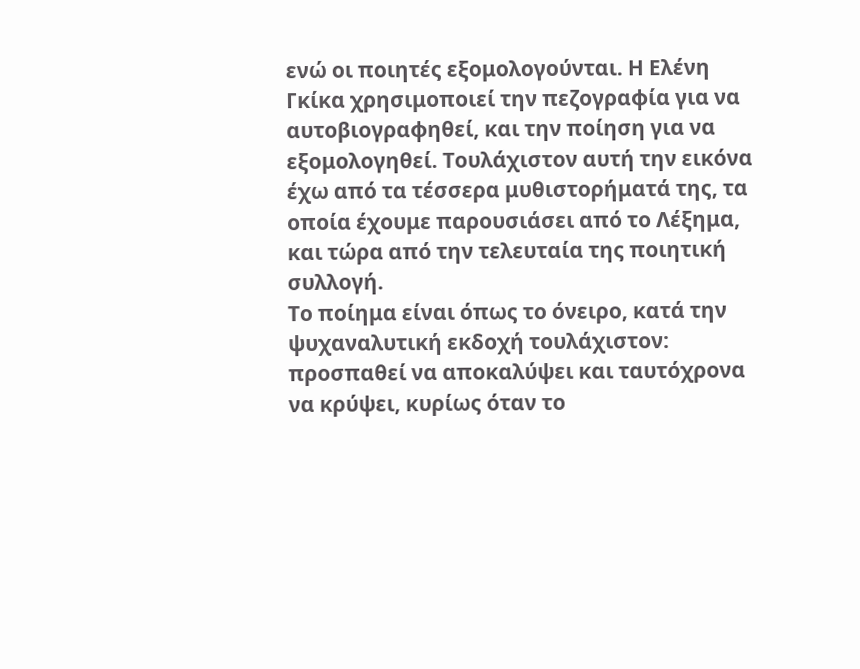ενώ οι ποιητές εξομολογούνται. Η Ελένη Γκίκα χρησιμοποιεί την πεζογραφία για να αυτοβιογραφηθεί, και την ποίηση για να εξομολογηθεί. Τουλάχιστον αυτή την εικόνα έχω από τα τέσσερα μυθιστορήματά της, τα οποία έχουμε παρουσιάσει από το Λέξημα, και τώρα από την τελευταία της ποιητική συλλογή.
Το ποίημα είναι όπως το όνειρο, κατά την ψυχαναλυτική εκδοχή τουλάχιστον: προσπαθεί να αποκαλύψει και ταυτόχρονα να κρύψει, κυρίως όταν το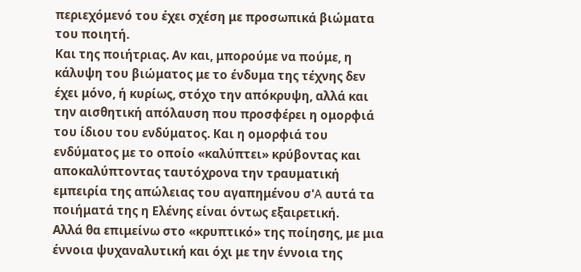περιεχόμενό του έχει σχέση με προσωπικά βιώματα του ποιητή.
Και της ποιήτριας. Αν και, μπορούμε να πούμε, η κάλυψη του βιώματος με το ένδυμα της τέχνης δεν έχει μόνο, ή κυρίως, στόχο την απόκρυψη, αλλά και την αισθητική απόλαυση που προσφέρει η ομορφιά του ίδιου του ενδύματος. Και η ομορφιά του ενδύματος με το οποίο «καλύπτει» κρύβοντας και αποκαλύπτοντας ταυτόχρονα την τραυματική εμπειρία της απώλειας του αγαπημένου σ'A αυτά τα ποιήματά της η Ελένης είναι όντως εξαιρετική.
Αλλά θα επιμείνω στο «κρυπτικό» της ποίησης, με μια έννοια ψυχαναλυτική και όχι με την έννοια της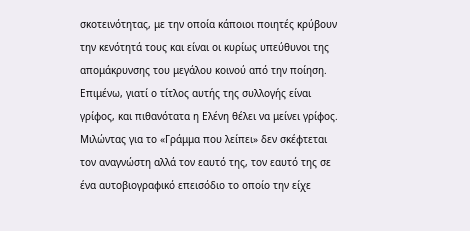σκοτεινότητας, με την οποία κάποιοι ποιητές κρύβουν την κενότητά τους και είναι οι κυρίως υπεύθυνοι της απομάκρυνσης του μεγάλου κοινού από την ποίηση.
Επιμένω, γιατί ο τίτλος αυτής της συλλογής είναι γρίφος, και πιθανότατα η Ελένη θέλει να μείνει γρίφος. Μιλώντας για το «Γράμμα που λείπει» δεν σκέφτεται τον αναγνώστη αλλά τον εαυτό της, τον εαυτό της σε ένα αυτοβιογραφικό επεισόδιο το οποίο την είχε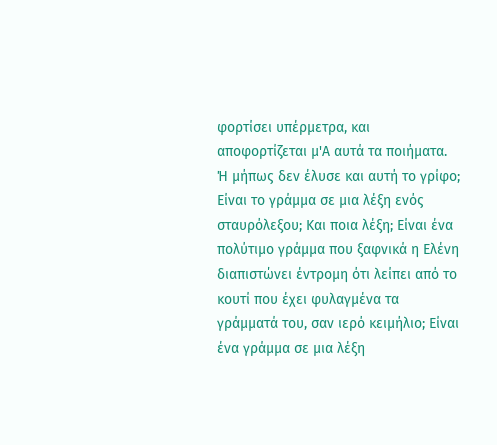φορτίσει υπέρμετρα, και αποφορτίζεται μ'A αυτά τα ποιήματα. Ή μήπως δεν έλυσε και αυτή το γρίφο;
Είναι το γράμμα σε μια λέξη ενός σταυρόλεξου; Και ποια λέξη; Είναι ένα πολύτιμο γράμμα που ξαφνικά η Ελένη διαπιστώνει έντρομη ότι λείπει από το κουτί που έχει φυλαγμένα τα γράμματά του, σαν ιερό κειμήλιο; Είναι ένα γράμμα σε μια λέξη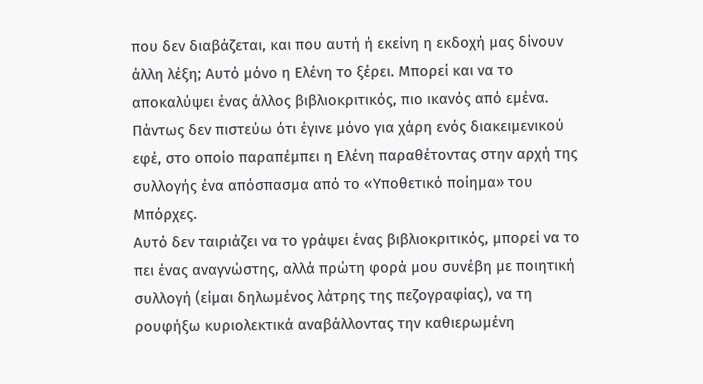που δεν διαβάζεται, και που αυτή ή εκείνη η εκδοχή μας δίνουν άλλη λέξη; Αυτό μόνο η Ελένη το ξέρει. Μπορεί και να το αποκαλύψει ένας άλλος βιβλιοκριτικός, πιο ικανός από εμένα. Πάντως δεν πιστεύω ότι έγινε μόνο για χάρη ενός διακειμενικού εφέ, στο οποίο παραπέμπει η Ελένη παραθέτοντας στην αρχή της συλλογής ένα απόσπασμα από το «Υποθετικό ποίημα» του Μπόρχες.
Αυτό δεν ταιριάζει να το γράψει ένας βιβλιοκριτικός, μπορεί να το πει ένας αναγνώστης, αλλά πρώτη φορά μου συνέβη με ποιητική συλλογή (είμαι δηλωμένος λάτρης της πεζογραφίας), να τη ρουφήξω κυριολεκτικά αναβάλλοντας την καθιερωμένη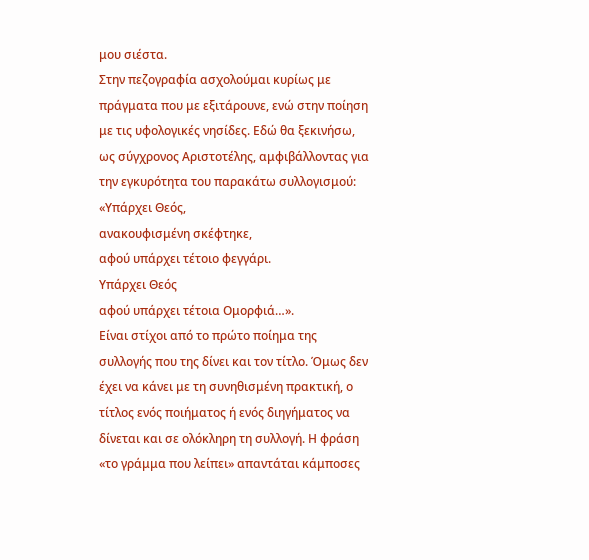μου σιέστα.
Στην πεζογραφία ασχολούμαι κυρίως με πράγματα που με εξιτάρουνε, ενώ στην ποίηση με τις υφολογικές νησίδες. Εδώ θα ξεκινήσω, ως σύγχρονος Αριστοτέλης, αμφιβάλλοντας για την εγκυρότητα του παρακάτω συλλογισμού:
«Υπάρχει Θεός,
ανακουφισμένη σκέφτηκε,
αφού υπάρχει τέτοιο φεγγάρι.
Υπάρχει Θεός
αφού υπάρχει τέτοια Ομορφιά…».
Είναι στίχοι από το πρώτο ποίημα της συλλογής που της δίνει και τον τίτλο. Όμως δεν έχει να κάνει με τη συνηθισμένη πρακτική, ο τίτλος ενός ποιήματος ή ενός διηγήματος να δίνεται και σε ολόκληρη τη συλλογή. Η φράση «το γράμμα που λείπει» απαντάται κάμποσες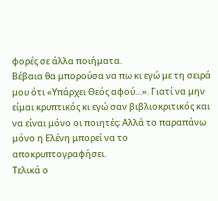φορές σε άλλα ποιήματα.
Βέβαια θα μπορούσα να πω κι εγώ με τη σειρά μου ότι «Υπάρχει Θεός αφού…». Γιατί να μην είμαι κρυπτικός κι εγώ σαν βιβλιοκριτικός και να είναι μόνο οι ποιητές; Αλλά το παραπάνω μόνο η Ελένη μπορεί να το αποκρυπτογραφήσει.
Τελικά ο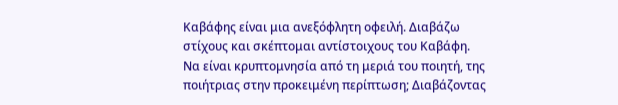Καβάφης είναι μια ανεξόφλητη οφειλή. Διαβάζω στίχους και σκέπτομαι αντίστοιχους του Καβάφη. Να είναι κρυπτομνησία από τη μεριά του ποιητή, της ποιήτριας στην προκειμένη περίπτωση; Διαβάζοντας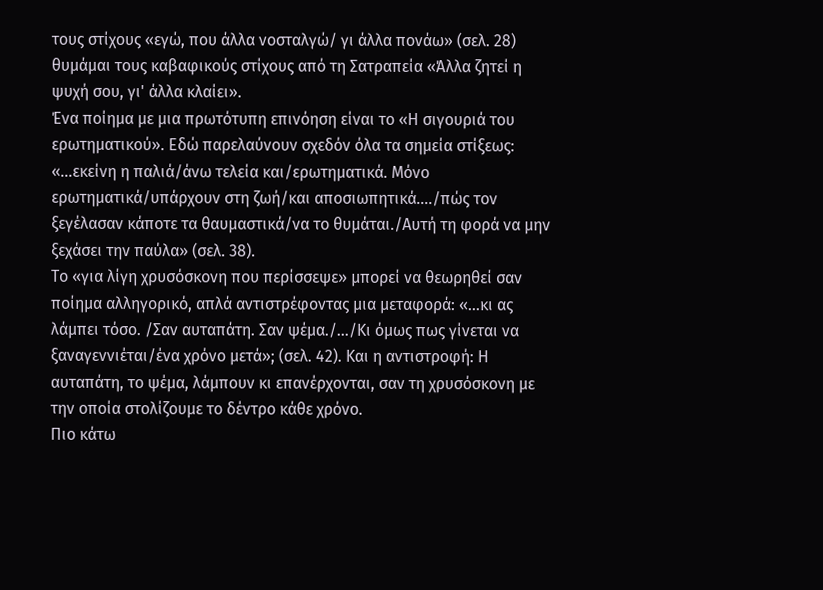τους στίχους «εγώ, που άλλα νοσταλγώ/ γι άλλα πονάω» (σελ. 28) θυμάμαι τους καβαφικούς στίχους από τη Σατραπεία «Άλλα ζητεί η ψυχή σου, γι' άλλα κλαίει».
Ένα ποίημα με μια πρωτότυπη επινόηση είναι το «Η σιγουριά του ερωτηματικού». Εδώ παρελαύνουν σχεδόν όλα τα σημεία στίξεως: «…εκείνη η παλιά/άνω τελεία και/ερωτηματικά. Μόνο ερωτηματικά/υπάρχουν στη ζωή/και αποσιωπητικά…./πώς τον ξεγέλασαν κάποτε τα θαυμαστικά/να το θυμάται./Αυτή τη φορά να μην ξεχάσει την παύλα» (σελ. 38).
Το «για λίγη χρυσόσκονη που περίσσεψε» μπορεί να θεωρηθεί σαν ποίημα αλληγορικό, απλά αντιστρέφοντας μια μεταφορά: «…κι ας λάμπει τόσο. /Σαν αυταπάτη. Σαν ψέμα./…/Κι όμως πως γίνεται να ξαναγεννιέται/ένα χρόνο μετά»; (σελ. 42). Και η αντιστροφή: Η αυταπάτη, το ψέμα, λάμπουν κι επανέρχονται, σαν τη χρυσόσκονη με την οποία στολίζουμε το δέντρο κάθε χρόνο.
Πιο κάτω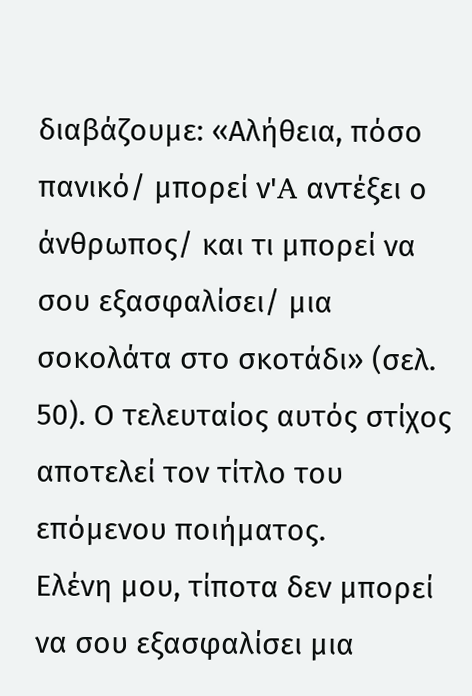διαβάζουμε: «Αλήθεια, πόσο πανικό/ μπορεί ν'A αντέξει ο άνθρωπος/ και τι μπορεί να σου εξασφαλίσει/ μια σοκολάτα στο σκοτάδι» (σελ. 50). Ο τελευταίος αυτός στίχος αποτελεί τον τίτλο του επόμενου ποιήματος.
Ελένη μου, τίποτα δεν μπορεί να σου εξασφαλίσει μια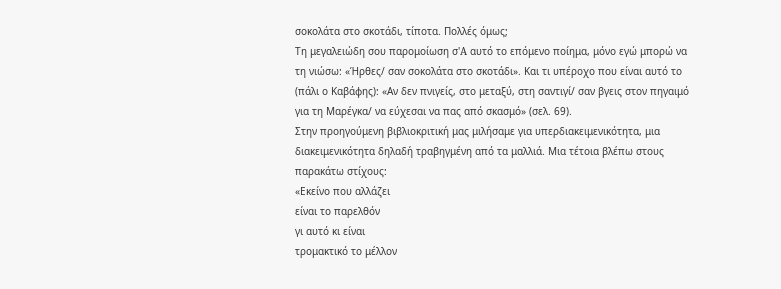σοκολάτα στο σκοτάδι, τίποτα. Πολλές όμως;
Τη μεγαλειώδη σου παρομοίωση σ'A αυτό το επόμενο ποίημα, μόνο εγώ μπορώ να τη νιώσω: «Ήρθες/ σαν σοκολάτα στο σκοτάδι». Και τι υπέροχο που είναι αυτό το (πάλι ο Καβάφης): «Αν δεν πνιγείς, στο μεταξύ, στη σαντιγί/ σαν βγεις στον πηγαιμό για τη Μαρέγκα/ να εύχεσαι να πας από σκασμό» (σελ. 69).
Στην προηγούμενη βιβλιοκριτική μας μιλήσαμε για υπερδιακειμενικότητα, μια διακειμενικότητα δηλαδή τραβηγμένη από τα μαλλιά. Μια τέτοια βλέπω στους παρακάτω στίχους:
«Εκείνο που αλλάζει
είναι το παρελθόν
γι αυτό κι είναι
τρομακτικό το μέλλον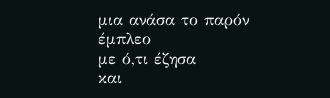μια ανάσα το παρόν
έμπλεο
με ό,τι έζησα
και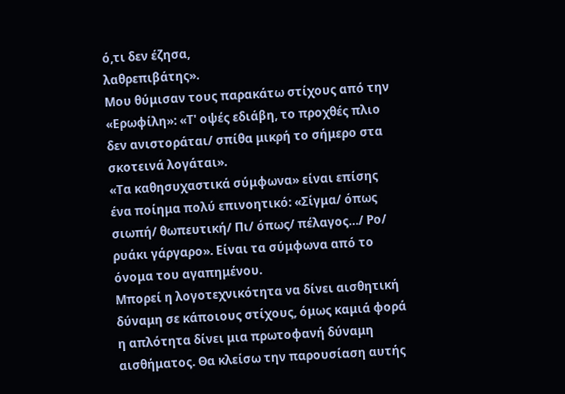ό,τι δεν έζησα,
λαθρεπιβάτης».
Μου θύμισαν τους παρακάτω στίχους από την «Ερωφίλη»: «Τ' οψές εδιάβη, το προχθές πλιο δεν ανιστοράται/ σπίθα μικρή το σήμερο στα σκοτεινά λογάται».
«Τα καθησυχαστικά σύμφωνα» είναι επίσης ένα ποίημα πολύ επινοητικό: «Σίγμα/ όπως σιωπή/ θωπευτική/ Πι/ όπως/ πέλαγος…/ Ρο/ ρυάκι γάργαρο». Είναι τα σύμφωνα από το όνομα του αγαπημένου.
Μπορεί η λογοτεχνικότητα να δίνει αισθητική δύναμη σε κάποιους στίχους, όμως καμιά φορά η απλότητα δίνει μια πρωτοφανή δύναμη αισθήματος. Θα κλείσω την παρουσίαση αυτής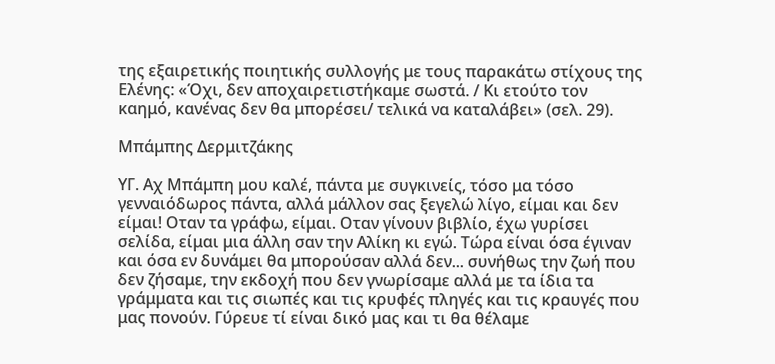της εξαιρετικής ποιητικής συλλογής με τους παρακάτω στίχους της Ελένης: «Όχι, δεν αποχαιρετιστήκαμε σωστά. / Κι ετούτο τον καημό, κανένας δεν θα μπορέσει/ τελικά να καταλάβει» (σελ. 29).

Μπάμπης Δερμιτζάκης

ΥΓ. Αχ Μπάμπη μου καλέ, πάντα με συγκινείς, τόσο μα τόσο γενναιόδωρος πάντα, αλλά μάλλον σας ξεγελώ λίγο, είμαι και δεν είμαι! Οταν τα γράφω, είμαι. Οταν γίνουν βιβλίο, έχω γυρίσει σελίδα, είμαι μια άλλη σαν την Αλίκη κι εγώ. Τώρα είναι όσα έγιναν και όσα εν δυνάμει θα μπορούσαν αλλά δεν... συνήθως την ζωή που δεν ζήσαμε, την εκδοχή που δεν γνωρίσαμε αλλά με τα ίδια τα γράμματα και τις σιωπές και τις κρυφές πληγές και τις κραυγές που μας πονούν. Γύρευε τί είναι δικό μας και τι θα θέλαμε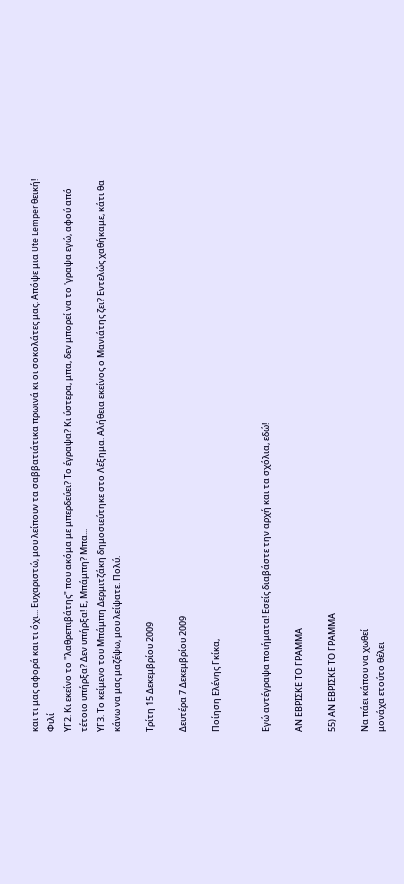και τι μας αφορά και τι όχι... Ευχαριστώ, μου λείπουν τα σαββατιάτικα πρωινά κι οι σοκολάτες μας. Απόψε μια Ute Lemper θεική! Φιλί
ΥΓ2. Κι εκείνο το "λαθρεπιβάτης" που ακόμα με μπερδεύει? Το έγραψα? Κι ύστερα, μπα, δεν μπορεί να το 'γραψα εγώ, αφού από τέτοιο υπήρξα? Δεν υπήρξα! Ε, Μπάμπη? Μπα...
ΥΓ3. Το κείμενο του Μπάμπη Δερμιτζάκη δημοσιεύτηκε στο Λέξημα. Αλήθεια εκείνος ο Μανιάτης ζει? Εντελώς χαθήκαμε, κάτι θα κάνω να μας μαζέψω, μου λείψατε. Πολύ.

Τρίτη 15 Δεκεμβρίου 2009

Δευτέρα 7 Δεκεμβρίου 2009

Ποίηση Ελένης Γκίκα,


Εγώ αντέγραψα ποιήματα! Εσείς διαβάστε την αρχή και τα σχόλια, εδώ!

ΑΝ ΕΒΡΙΣΚΕ ΤΟ ΓΡΑΜΜΑ

55) ΑΝ ΕΒΡΙΣΚΕ ΤΟ ΓΡΑΜΜΑ

Να πάει κάπου να χωθεί
μονάχα ετούτο θέλει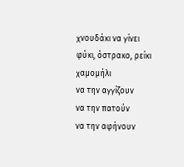χνουδάκι να γίνει
φύκι, όστρακο, ρείκι
χαμομήλι
να την αγγίζουν
να την πατούν
να την αφήνουν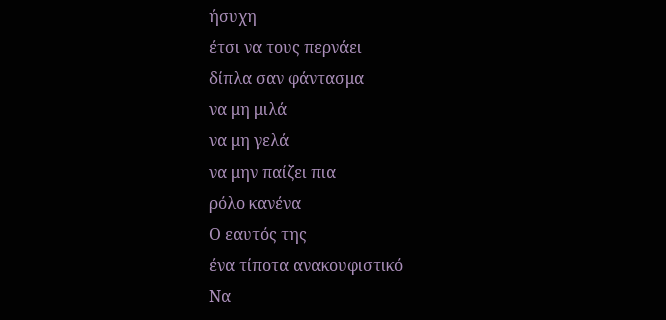ήσυχη
έτσι να τους περνάει
δίπλα σαν φάντασμα
να μη μιλά
να μη γελά
να μην παίζει πια
ρόλο κανένα
Ο εαυτός της
ένα τίποτα ανακουφιστικό
Να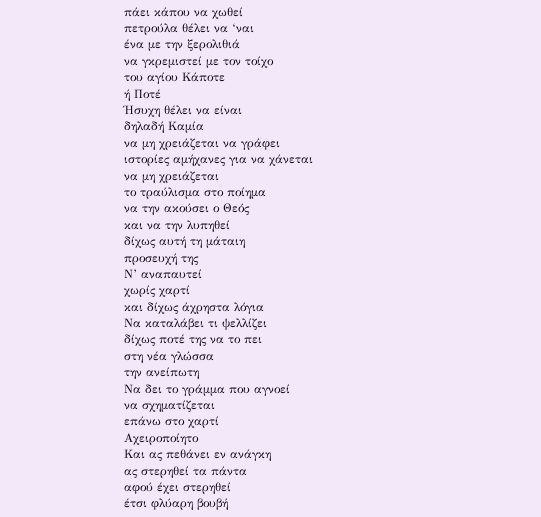πάει κάπου να χωθεί
πετρούλα θέλει να ‘ναι
ένα με την ξερολιθιά
να γκρεμιστεί με τον τοίχο
του αγίου Κάποτε
ή Ποτέ
Ήσυχη θέλει να είναι
δηλαδή Καμία
να μη χρειάζεται να γράφει
ιστορίες αμήχανες για να χάνεται
να μη χρειάζεται
το τραύλισμα στο ποίημα
να την ακούσει ο Θεός
και να την λυπηθεί
δίχως αυτή τη μάταιη
προσευχή της
Ν’ αναπαυτεί
χωρίς χαρτί
και δίχως άχρηστα λόγια
Να καταλάβει τι ψελλίζει
δίχως ποτέ της να το πει
στη νέα γλώσσα
την ανείπωτη
Να δει το γράμμα που αγνοεί
να σχηματίζεται
επάνω στο χαρτί
Αχειροποίητο
Και ας πεθάνει εν ανάγκη
ας στερηθεί τα πάντα
αφού έχει στερηθεί
έτσι φλύαρη βουβή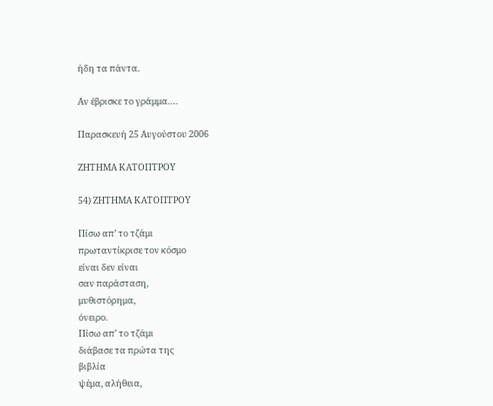ήδη τα πάντα.

Αν έβρισκε το γράμμα….

Παρασκευή 25 Αυγούστου 2006

ΖΗΤΗΜΑ ΚΑΤΟΠΤΡΟΥ

54) ΖΗΤΗΜΑ ΚΑΤΟΠΤΡΟΥ

Πίσω απ’ το τζάμι
πρωταντίκρισε τον κόσμο
είναι δεν είναι
σαν παράσταση,
μυθιστόρημα,
όνειρο.
Πίσω απ’ το τζάμι
διάβασε τα πρώτα της
βιβλία
ψέμα, αλήθεια,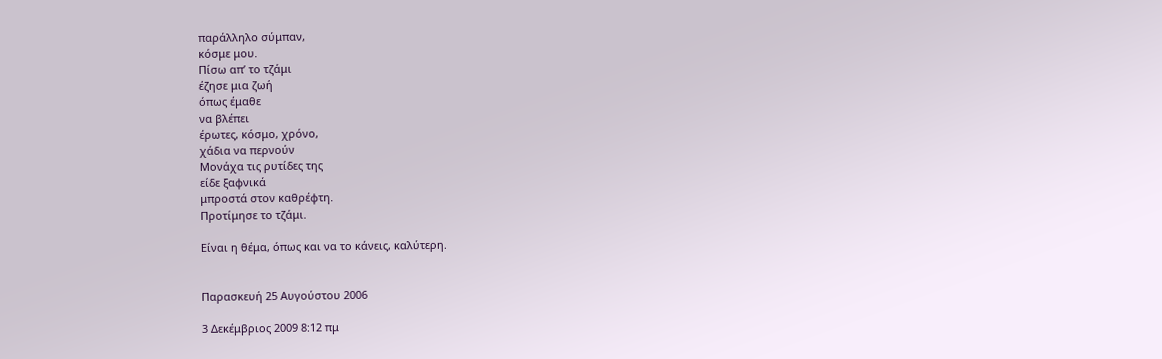παράλληλο σύμπαν,
κόσμε μου.
Πίσω απ’ το τζάμι
έζησε μια ζωή
όπως έμαθε
να βλέπει
έρωτες, κόσμο, χρόνο,
χάδια να περνούν
Μονάχα τις ρυτίδες της
είδε ξαφνικά
μπροστά στον καθρέφτη.
Προτίμησε το τζάμι.

Είναι η θέμα, όπως και να το κάνεις, καλύτερη.


Παρασκευή 25 Αυγούστου 2006

3 Δεκέμβριος 2009 8:12 πμ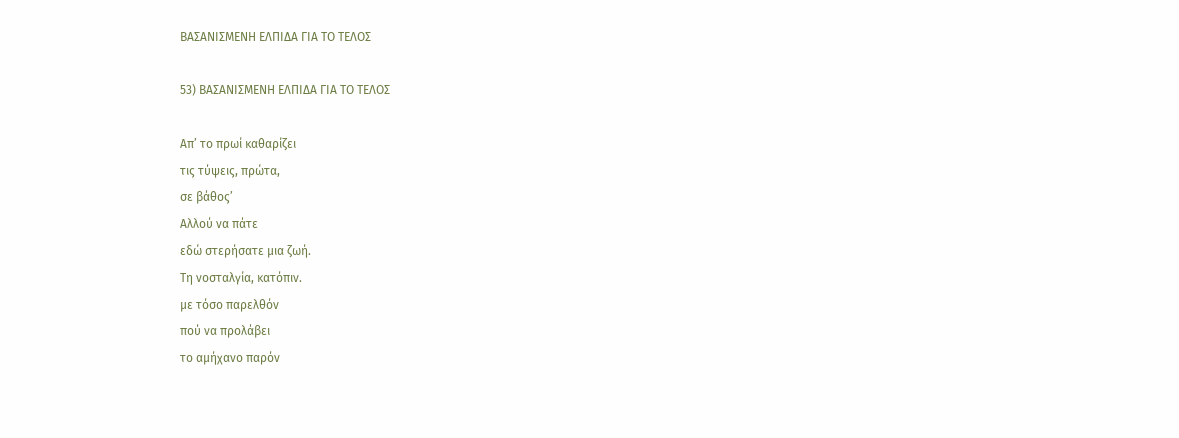ΒΑΣΑΝΙΣΜΕΝΗ ΕΛΠΙΔΑ ΓΙΑ ΤΟ ΤΕΛΟΣ

53) ΒΑΣΑΝΙΣΜΕΝΗ ΕΛΠΙΔΑ ΓΙΑ ΤΟ ΤΕΛΟΣ

Απ’ το πρωί καθαρίζει
τις τύψεις, πρώτα,
σε βάθος’
Αλλού να πάτε
εδώ στερήσατε μια ζωή.
Τη νοσταλγία, κατόπιν.
με τόσο παρελθόν
πού να προλάβει
το αμήχανο παρόν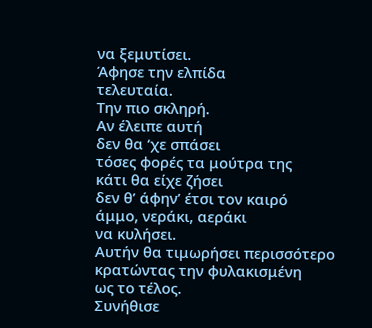να ξεμυτίσει.
Άφησε την ελπίδα
τελευταία.
Την πιο σκληρή.
Αν έλειπε αυτή
δεν θα ‘χε σπάσει
τόσες φορές τα μούτρα της
κάτι θα είχε ζήσει
δεν θ’ άφην’ έτσι τον καιρό
άμμο, νεράκι, αεράκι
να κυλήσει.
Αυτήν θα τιμωρήσει περισσότερο
κρατώντας την φυλακισμένη
ως το τέλος.
Συνήθισε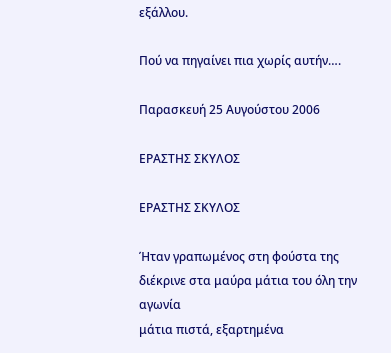εξάλλου.

Πού να πηγαίνει πια χωρίς αυτήν….

Παρασκευή 25 Αυγούστου 2006

ΕΡΑΣΤΗΣ ΣΚΥΛΟΣ

ΕΡΑΣΤΗΣ ΣΚΥΛΟΣ

Ήταν γραπωμένος στη φούστα της
διέκρινε στα μαύρα μάτια του όλη την αγωνία
μάτια πιστά, εξαρτημένα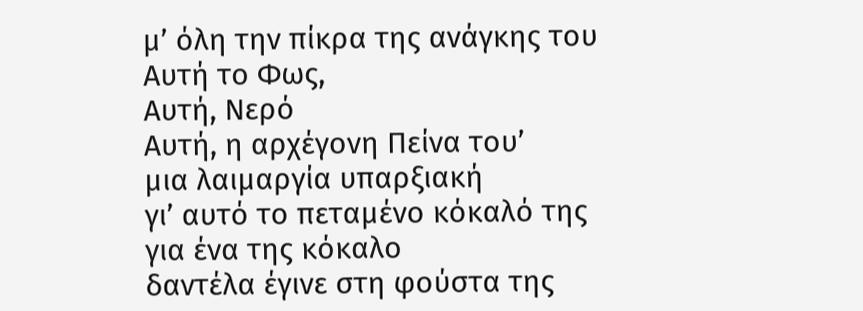μ’ όλη την πίκρα της ανάγκης του
Αυτή το Φως,
Αυτή, Νερό
Αυτή, η αρχέγονη Πείνα του’
μια λαιμαργία υπαρξιακή
γι’ αυτό το πεταμένο κόκαλό της
για ένα της κόκαλο
δαντέλα έγινε στη φούστα της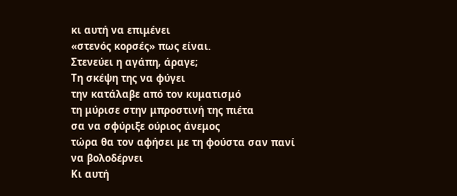κι αυτή να επιμένει
«στενός κορσές» πως είναι.
Στενεύει η αγάπη, άραγε;
Τη σκέψη της να φύγει
την κατάλαβε από τον κυματισμό
τη μύρισε στην μπροστινή της πιέτα
σα να σφύριξε ούριος άνεμος
τώρα θα τον αφήσει με τη φούστα σαν πανί
να βολοδέρνει
Κι αυτή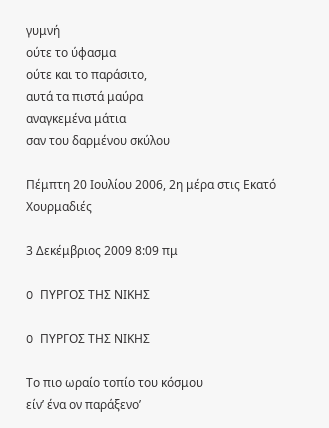γυμνή
ούτε το ύφασμα
ούτε και το παράσιτο,
αυτά τα πιστά μαύρα
αναγκεμένα μάτια
σαν του δαρμένου σκύλου

Πέμπτη 20 Ιουλίου 2006, 2η μέρα στις Εκατό Χουρμαδιές

3 Δεκέμβριος 2009 8:09 πμ

O ΠΥΡΓΟΣ ΤΗΣ ΝΙΚΗΣ

O ΠΥΡΓΟΣ ΤΗΣ ΝΙΚΗΣ

Το πιο ωραίο τοπίο του κόσμου
είν’ ένα ον παράξενο’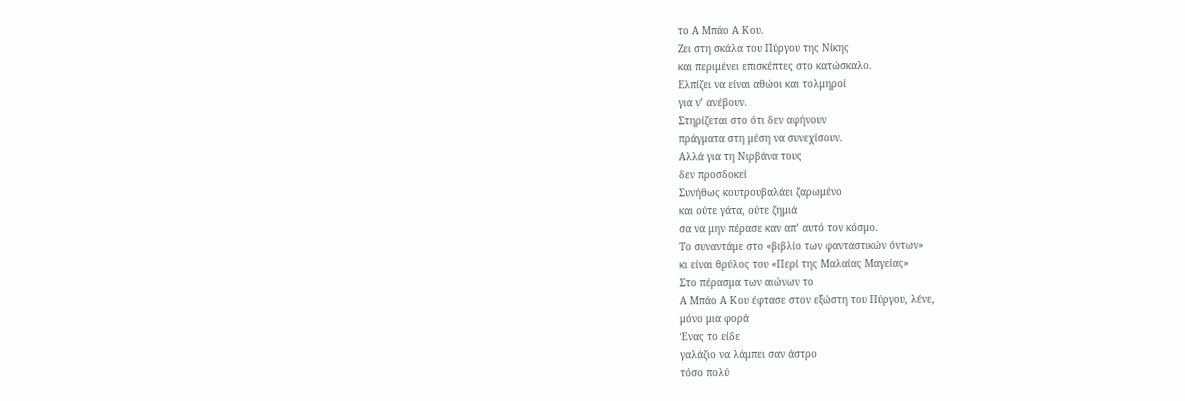το Α Μπάο Α Κου.
Ζει στη σκάλα του Πύργου της Νίκης
και περιμένει επισκέπτες στο κατώσκαλο.
Ελπίζει να είναι αθώοι και τολμηροί
για ν’ ανέβουν.
Στηρίζεται στο ότι δεν αφήνουν
πράγματα στη μέση να συνεχίσουν.
Αλλά για τη Νιρβάνα τους
δεν προσδοκεί
Συνήθως κουτρουβαλάει ζαρωμένο
και ούτε γάτα, ούτε ζημιά
σα να μην πέρασε καν απ’ αυτό τον κόσμο.
Το συναντάμε στο «βιβλίο των φανταστικών όντων»
κι είναι θρύλος του «Περί της Μαλαίας Μαγείας»
Στο πέρασμα των αιώνων το
Α Μπάο Α Κου έφτασε στον εξώστη του Πύργου, λένε,
μόνο μια φορά
Ένας το είδε
γαλάζιο να λάμπει σαν άστρο
τόσο πολύ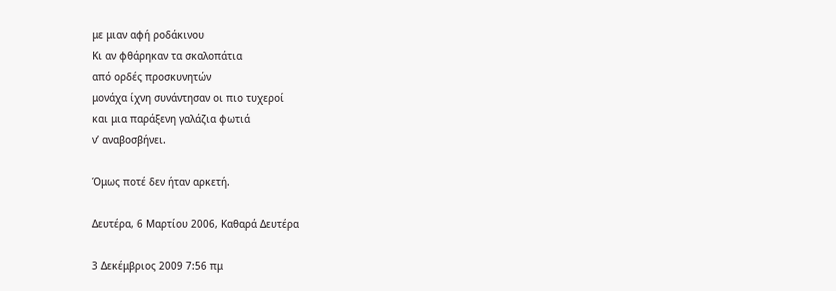με μιαν αφή ροδάκινου
Κι αν φθάρηκαν τα σκαλοπάτια
από ορδές προσκυνητών
μονάχα ίχνη συνάντησαν οι πιο τυχεροί
και μια παράξενη γαλάζια φωτιά
ν’ αναβοσβήνει.

Όμως ποτέ δεν ήταν αρκετή.

Δευτέρα, 6 Μαρτίου 2006, Καθαρά Δευτέρα

3 Δεκέμβριος 2009 7:56 πμ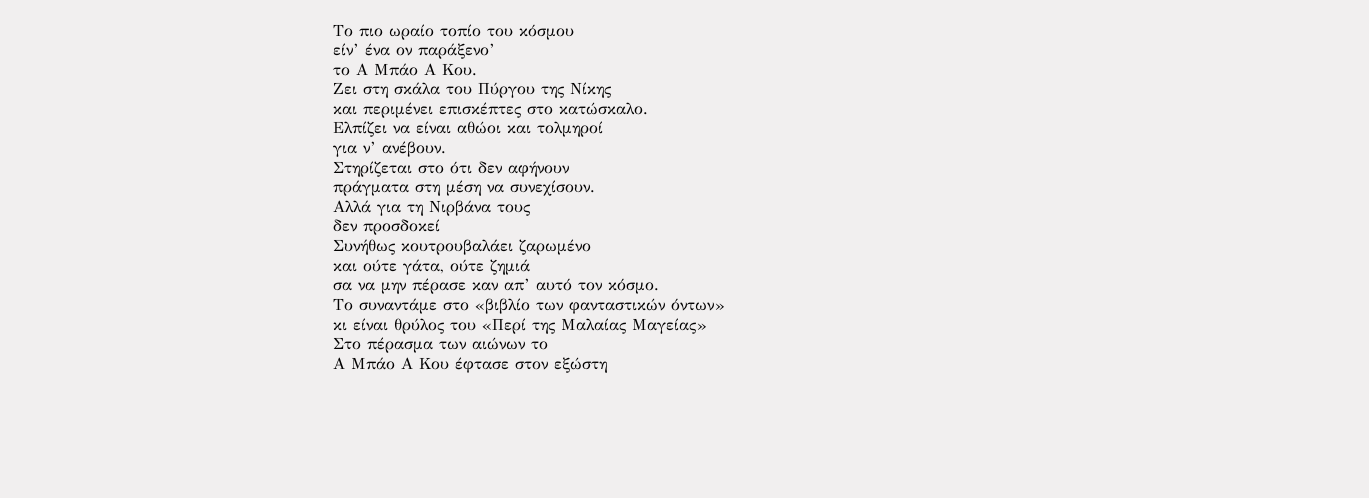Το πιο ωραίο τοπίο του κόσμου
είν’ ένα ον παράξενο’
το Α Μπάο Α Κου.
Ζει στη σκάλα του Πύργου της Νίκης
και περιμένει επισκέπτες στο κατώσκαλο.
Ελπίζει να είναι αθώοι και τολμηροί
για ν’ ανέβουν.
Στηρίζεται στο ότι δεν αφήνουν
πράγματα στη μέση να συνεχίσουν.
Αλλά για τη Νιρβάνα τους
δεν προσδοκεί
Συνήθως κουτρουβαλάει ζαρωμένο
και ούτε γάτα, ούτε ζημιά
σα να μην πέρασε καν απ’ αυτό τον κόσμο.
Το συναντάμε στο «βιβλίο των φανταστικών όντων»
κι είναι θρύλος του «Περί της Μαλαίας Μαγείας»
Στο πέρασμα των αιώνων το
Α Μπάο Α Κου έφτασε στον εξώστη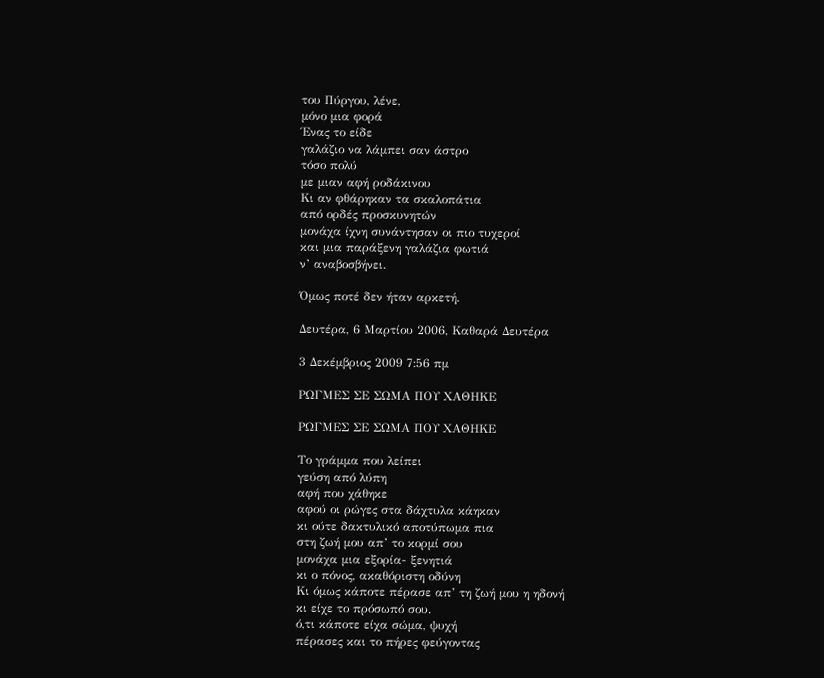του Πύργου, λένε,
μόνο μια φορά
Ένας το είδε
γαλάζιο να λάμπει σαν άστρο
τόσο πολύ
με μιαν αφή ροδάκινου
Κι αν φθάρηκαν τα σκαλοπάτια
από ορδές προσκυνητών
μονάχα ίχνη συνάντησαν οι πιο τυχεροί
και μια παράξενη γαλάζια φωτιά
ν’ αναβοσβήνει.

Όμως ποτέ δεν ήταν αρκετή.

Δευτέρα, 6 Μαρτίου 2006, Καθαρά Δευτέρα

3 Δεκέμβριος 2009 7:56 πμ

ΡΩΓΜΕΣ ΣΕ ΣΩΜΑ ΠΟΥ ΧΑΘΗΚΕ

ΡΩΓΜΕΣ ΣΕ ΣΩΜΑ ΠΟΥ ΧΑΘΗΚΕ

Το γράμμα που λείπει
γεύση από λύπη
αφή που χάθηκε
αφού οι ρώγες στα δάχτυλα κάηκαν
κι ούτε δακτυλικό αποτύπωμα πια
στη ζωή μου απ’ το κορμί σου
μονάχα μια εξορία- ξενητιά
κι ο πόνος, ακαθόριστη οδύνη
Κι όμως κάποτε πέρασε απ’ τη ζωή μου η ηδονή
κι είχε το πρόσωπό σου.
ό,τι κάποτε είχα σώμα, ψυχή
πέρασες και το πήρες φεύγοντας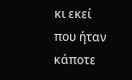κι εκεί που ήταν κάποτε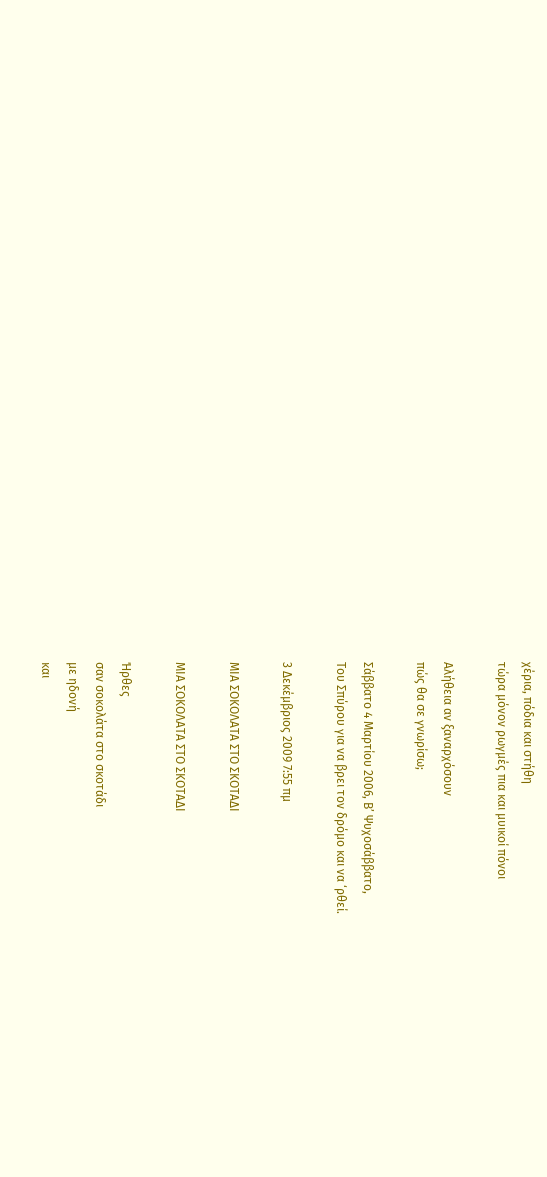χέρια, πόδια και στήθη
τώρα μόνον ρωγμές πια και μυικοί πόνοι

Αλήθεια αν ξαναρχόσουν
πώς θα σε γνωρίσω;

Σάββατο 4 Μαρτίου 2006, Β’ Ψυχοσάββατο,
Του Σπύρου για να βρει τον δρόμο και να ‘ρθεί.

3 Δεκέμβριος 2009 7:55 πμ

ΜΙΑ ΣΟΚΟΛΑΤΑ ΣΤΟ ΣΚΟΤΑΔΙ

ΜΙΑ ΣΟΚΟΛΑΤΑ ΣΤΟ ΣΚΟΤΑΔΙ

Ήρθες
σαν σοκολάτα στο σκοτάδι
με ηδονή
και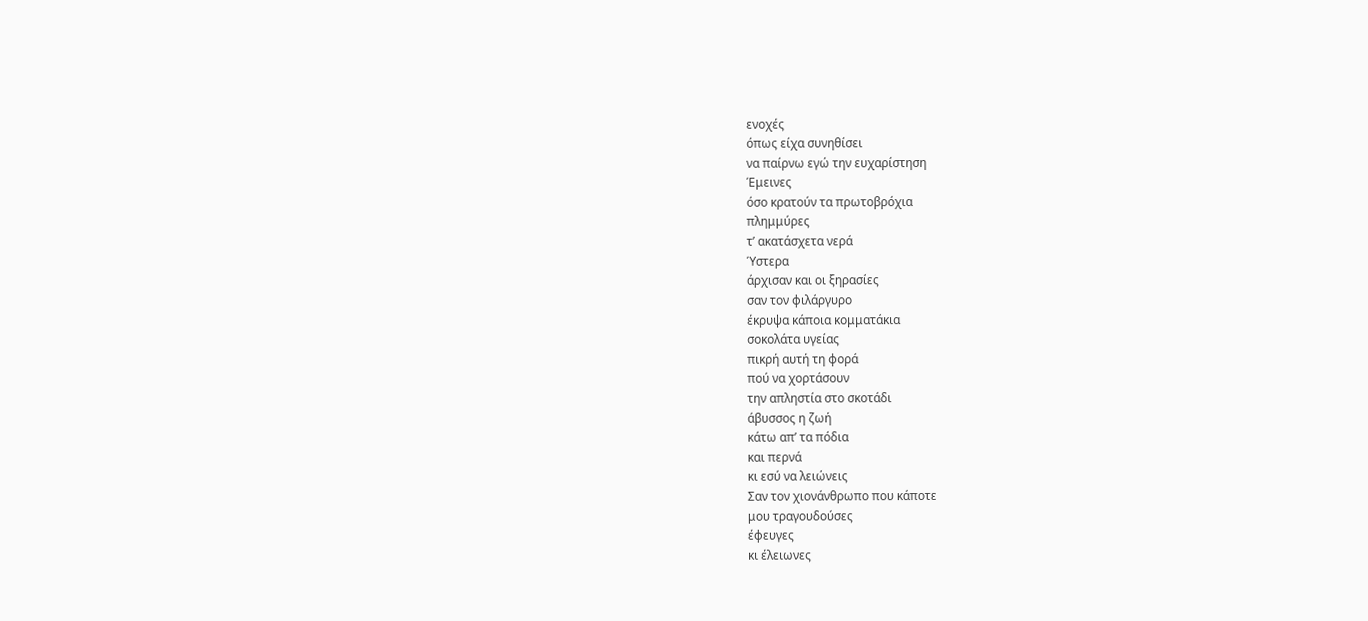ενοχές
όπως είχα συνηθίσει
να παίρνω εγώ την ευχαρίστηση
Έμεινες
όσο κρατούν τα πρωτοβρόχια
πλημμύρες
τ’ ακατάσχετα νερά
Ύστερα
άρχισαν και οι ξηρασίες
σαν τον φιλάργυρο
έκρυψα κάποια κομματάκια
σοκολάτα υγείας
πικρή αυτή τη φορά
πού να χορτάσουν
την απληστία στο σκοτάδι
άβυσσος η ζωή
κάτω απ’ τα πόδια
και περνά
κι εσύ να λειώνεις
Σαν τον χιονάνθρωπο που κάποτε
μου τραγουδούσες
έφευγες
κι έλειωνες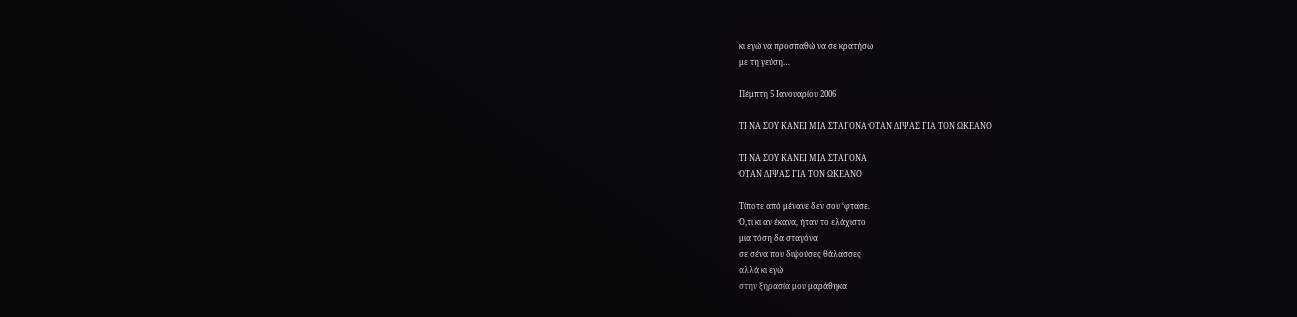κι εγώ να προσπαθώ να σε κρατήσω
με τη γεύση…

Πέμπτη 5 Ιανουαρίου 2006

ΤΙ ΝΑ ΣΟΥ ΚΑΝΕΙ ΜΙΑ ΣΤΑΓΟΝΑ ΌΤΑΝ ΔΙΨΑΣ ΓΙΑ ΤΟΝ ΩΚΕΑΝΟ

ΤΙ ΝΑ ΣΟΥ ΚΑΝΕΙ ΜΙΑ ΣΤΑΓΟΝΑ
ΌΤΑΝ ΔΙΨΑΣ ΓΙΑ ΤΟΝ ΩΚΕΑΝΟ

Τίποτε από μένανε δεν σου ‘φτασε.
Ό,τι κι αν έκανα, ήταν το ελάχιστο
μια τόση δα σταγόνα
σε σένα που διψούσες θάλασσες
αλλά κι εγώ
στην ξηρασία μου μαράθηκα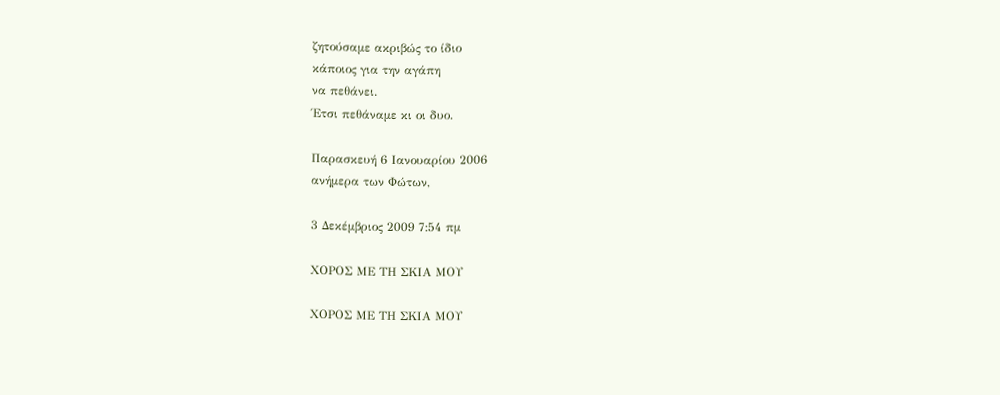ζητούσαμε ακριβώς το ίδιο
κάποιος για την αγάπη
να πεθάνει.
Έτσι πεθάναμε κι οι δυο.

Παρασκευή 6 Ιανουαρίου 2006
ανήμερα των Φώτων,

3 Δεκέμβριος 2009 7:54 πμ

ΧΟΡΟΣ ΜΕ ΤΗ ΣΚΙΑ ΜΟΥ

ΧΟΡΟΣ ΜΕ ΤΗ ΣΚΙΑ ΜΟΥ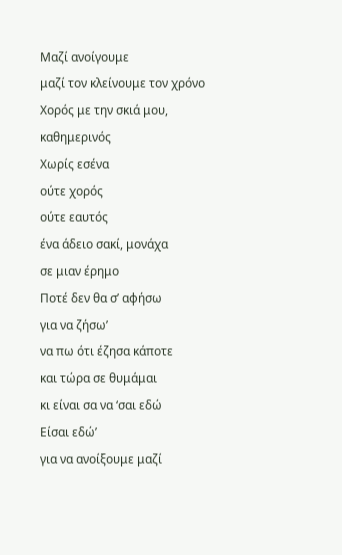Μαζί ανοίγουμε
μαζί τον κλείνουμε τον χρόνο
Χορός με την σκιά μου, καθημερινός
Χωρίς εσένα
ούτε χορός
ούτε εαυτός
ένα άδειο σακί, μονάχα
σε μιαν έρημο
Ποτέ δεν θα σ’ αφήσω
για να ζήσω’
να πω ότι έζησα κάποτε
και τώρα σε θυμάμαι
κι είναι σα να ‘σαι εδώ
Είσαι εδώ’
για να ανοίξουμε μαζί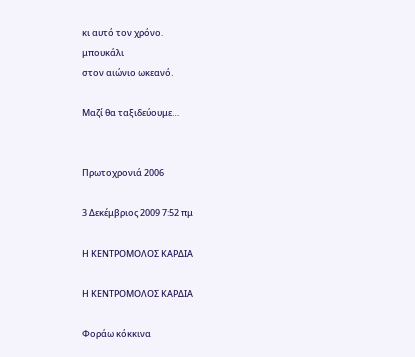κι αυτό τον χρόνο.
μπουκάλι
στον αιώνιο ωκεανό.

Μαζί θα ταξιδεύουμε…


Πρωτοχρονιά 2006

3 Δεκέμβριος 2009 7:52 πμ

Η ΚΕΝΤΡΟΜΟΛΟΣ ΚΑΡΔΙΑ

Η ΚΕΝΤΡΟΜΟΛΟΣ ΚΑΡΔΙΑ

Φοράω κόκκινα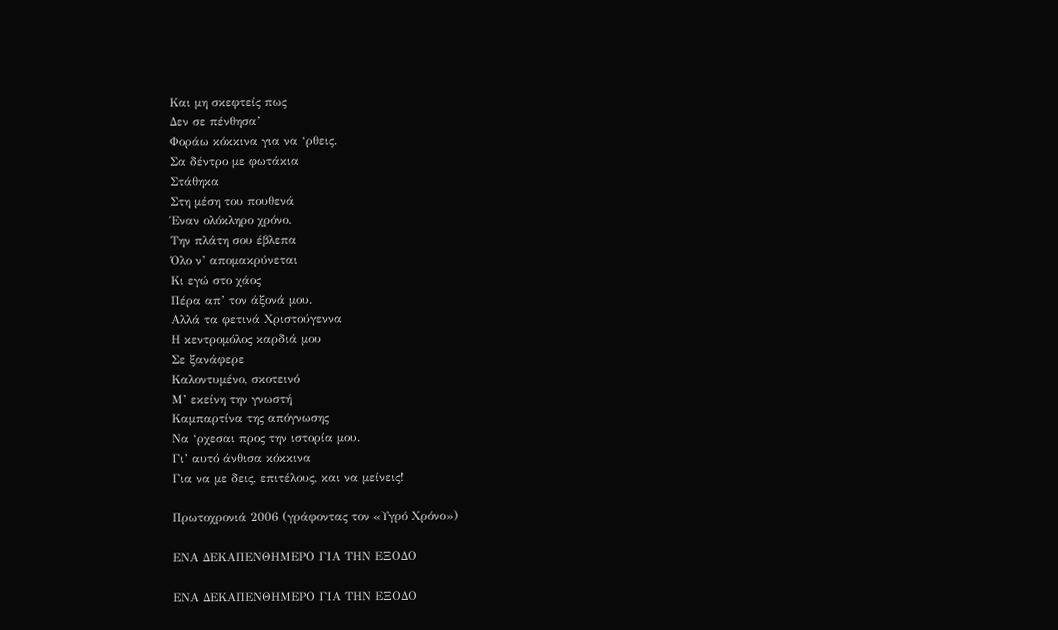Και μη σκεφτείς πως
Δεν σε πένθησα’
Φοράω κόκκινα για να ‘ρθεις.
Σα δέντρο με φωτάκια
Στάθηκα
Στη μέση του πουθενά
Έναν ολόκληρο χρόνο.
Την πλάτη σου έβλεπα
Όλο ν’ απομακρύνεται
Κι εγώ στο χάος
Πέρα απ’ τον άξονά μου.
Αλλά τα φετινά Χριστούγεννα
Η κεντρομόλος καρδιά μου
Σε ξανάφερε
Καλοντυμένο, σκοτεινό
Μ’ εκείνη την γνωστή
Καμπαρτίνα της απόγνωσης
Να ‘ρχεσαι προς την ιστορία μου.
Γι’ αυτό άνθισα κόκκινα
Για να με δεις, επιτέλους, και να μείνεις!

Πρωτοχρονιά 2006 (γράφοντας τον «Υγρό Χρόνο»)

ΕΝΑ ΔΕΚΑΠΕΝΘΗΜΕΡΟ ΓΙΑ ΤΗΝ ΕΞΟΔΟ

ΕΝΑ ΔΕΚΑΠΕΝΘΗΜΕΡΟ ΓΙΑ ΤΗΝ ΕΞΟΔΟ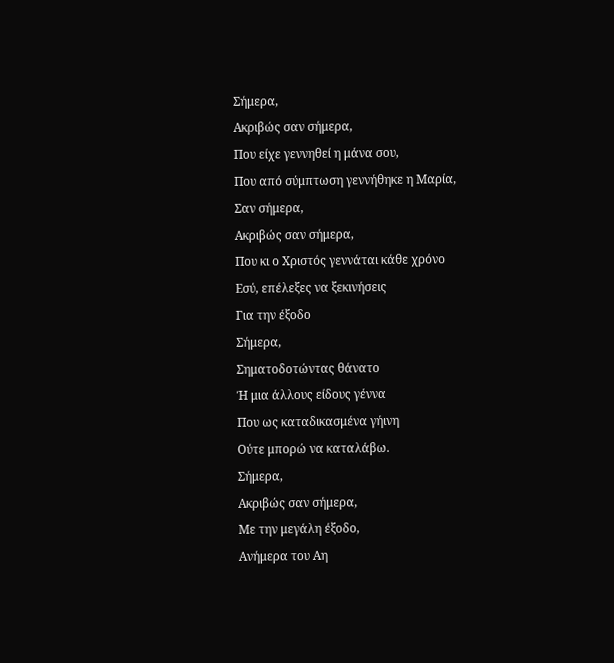Σήμερα,
Ακριβώς σαν σήμερα,
Που είχε γεννηθεί η μάνα σου,
Που από σύμπτωση γεννήθηκε η Μαρία,
Σαν σήμερα,
Ακριβώς σαν σήμερα,
Που κι ο Χριστός γεννάται κάθε χρόνο
Εσύ, επέλεξες να ξεκινήσεις
Για την έξοδο
Σήμερα,
Σηματοδοτώντας θάνατο
Ή μια άλλους είδους γέννα
Που ως καταδικασμένα γήινη
Ούτε μπορώ να καταλάβω.
Σήμερα,
Ακριβώς σαν σήμερα,
Με την μεγάλη έξοδο,
Ανήμερα του Αη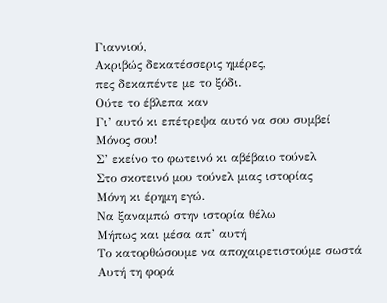Γιαννιού,
Ακριβώς δεκατέσσερις ημέρες,
πες δεκαπέντε με το ξόδι.
Ούτε το έβλεπα καν
Γι’ αυτό κι επέτρεψα αυτό να σου συμβεί
Μόνος σου!
Σ’ εκείνο το φωτεινό κι αβέβαιο τούνελ
Στο σκοτεινό μου τούνελ μιας ιστορίας
Μόνη κι έρημη εγώ.
Να ξαναμπώ στην ιστορία θέλω
Μήπως και μέσα απ’ αυτή
Το κατορθώσουμε να αποχαιρετιστούμε σωστά
Αυτή τη φορά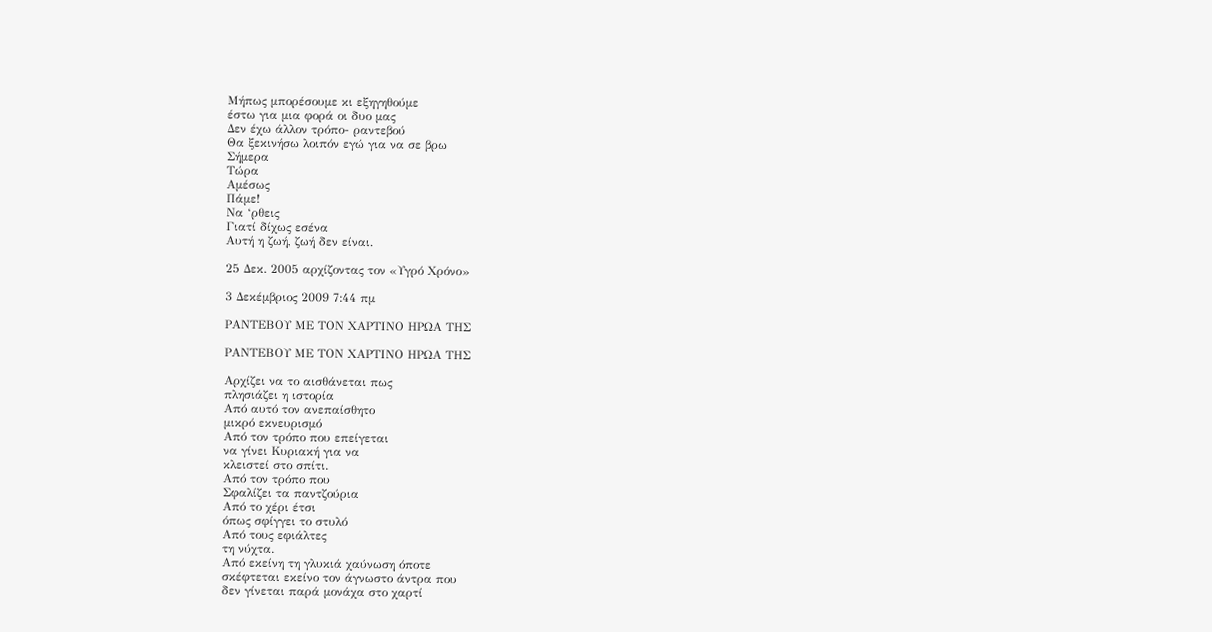Μήπως μπορέσουμε κι εξηγηθούμε
έστω για μια φορά οι δυο μας
Δεν έχω άλλον τρόπο- ραντεβού
Θα ξεκινήσω λοιπόν εγώ για να σε βρω
Σήμερα
Τώρα
Αμέσως
Πάμε!
Να ‘ρθεις
Γιατί δίχως εσένα
Αυτή η ζωή, ζωή δεν είναι.

25 Δεκ. 2005 αρχίζοντας τον «Υγρό Χρόνο»

3 Δεκέμβριος 2009 7:44 πμ

ΡΑΝΤΕΒΟΥ ΜΕ ΤΟΝ ΧΑΡΤΙΝΟ ΗΡΩΑ ΤΗΣ

ΡΑΝΤΕΒΟΥ ΜΕ ΤΟΝ ΧΑΡΤΙΝΟ ΗΡΩΑ ΤΗΣ

Αρχίζει να το αισθάνεται πως
πλησιάζει η ιστορία
Από αυτό τον ανεπαίσθητο
μικρό εκνευρισμό
Από τον τρόπο που επείγεται
να γίνει Κυριακή για να
κλειστεί στο σπίτι.
Από τον τρόπο που
Σφαλίζει τα παντζούρια
Από το χέρι έτσι
όπως σφίγγει το στυλό
Από τους εφιάλτες
τη νύχτα.
Από εκείνη τη γλυκιά χαύνωση όποτε
σκέφτεται εκείνο τον άγνωστο άντρα που
δεν γίνεται παρά μονάχα στο χαρτί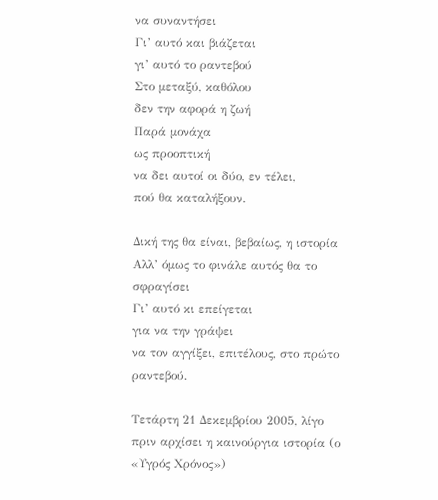να συναντήσει
Γι’ αυτό και βιάζεται
γι’ αυτό το ραντεβού
Στο μεταξύ, καθόλου
δεν την αφορά η ζωή
Παρά μονάχα
ως προοπτική
να δει αυτοί οι δύο, εν τέλει,
πού θα καταλήξουν.

Δική της θα είναι, βεβαίως, η ιστορία
Αλλ’ όμως το φινάλε αυτός θα το σφραγίσει
Γι’ αυτό κι επείγεται
για να την γράψει
να τον αγγίξει, επιτέλους, στο πρώτο ραντεβού.

Τετάρτη 21 Δεκεμβρίου 2005, λίγο πριν αρχίσει η καινούργια ιστορία (ο «Υγρός Χρόνος»)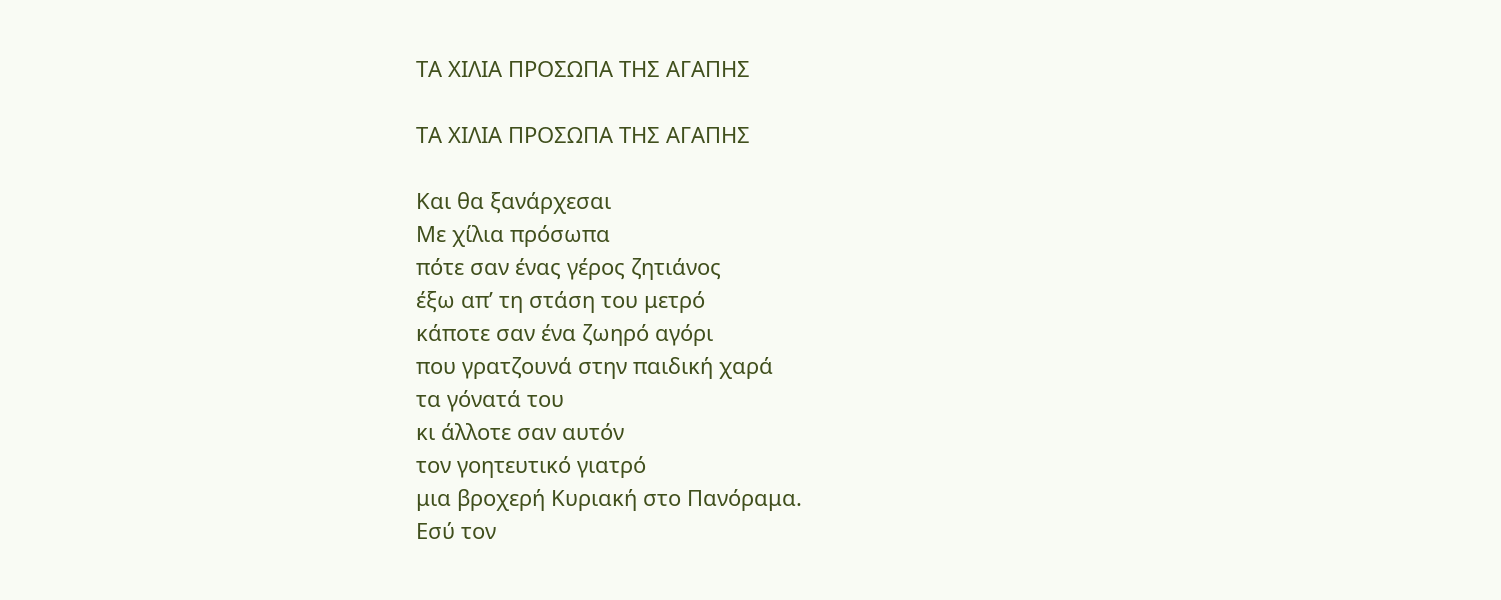ΤΑ ΧΙΛΙΑ ΠΡΟΣΩΠΑ ΤΗΣ ΑΓΑΠΗΣ

ΤΑ ΧΙΛΙΑ ΠΡΟΣΩΠΑ ΤΗΣ ΑΓΑΠΗΣ

Και θα ξανάρχεσαι
Με χίλια πρόσωπα
πότε σαν ένας γέρος ζητιάνος
έξω απ’ τη στάση του μετρό
κάποτε σαν ένα ζωηρό αγόρι
που γρατζουνά στην παιδική χαρά
τα γόνατά του
κι άλλοτε σαν αυτόν
τον γοητευτικό γιατρό
μια βροχερή Κυριακή στο Πανόραμα.
Εσύ τον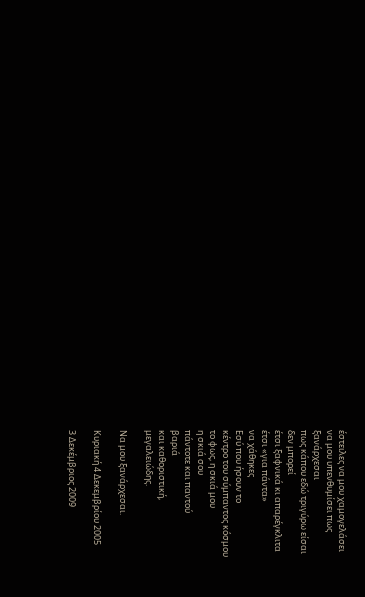έστειλες να μου χαμογελάσει
να μου υπενθυμίσει πως
ξανάρχεσαι
πως κάπου εδώ τριγύρω είσαι
δεν μπορεί
έτσι ξαφνικά κι απαρέγκλιτα
έτσι «για πάντα»
να χάθηκες
Εσύ που ήσουν το
κέντρο του σύμπαντος κόσμου
το φως, η σκιά μου
η σκιά σου
πάντοτε και παντού
βαριά
και καθοριστική,
μεγαλειώδης.

Να μου ξανάρχεσαι.

Κυριακή 4 Δεκεμβρίου 2005

3 Δεκέμβριος 2009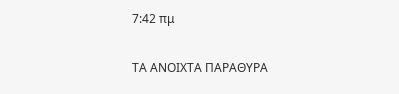7:42 πμ

ΤΑ ΑΝΟΙΧΤΑ ΠΑΡΑΘΥΡΑ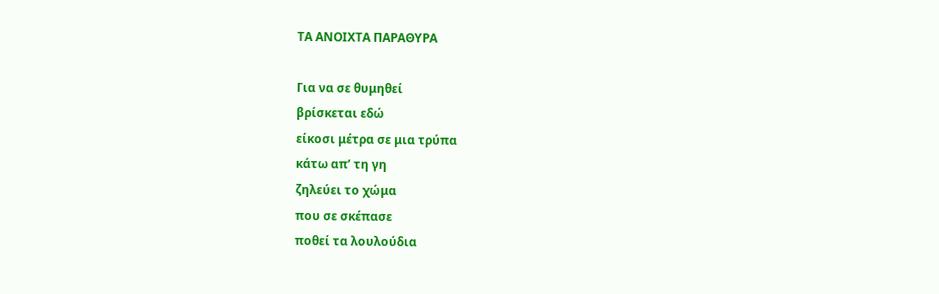ΤΑ ΑΝΟΙΧΤΑ ΠΑΡΑΘΥΡΑ

Για να σε θυμηθεί
βρίσκεται εδώ
είκοσι μέτρα σε μια τρύπα
κάτω απ’ τη γη
ζηλεύει το χώμα
που σε σκέπασε
ποθεί τα λουλούδια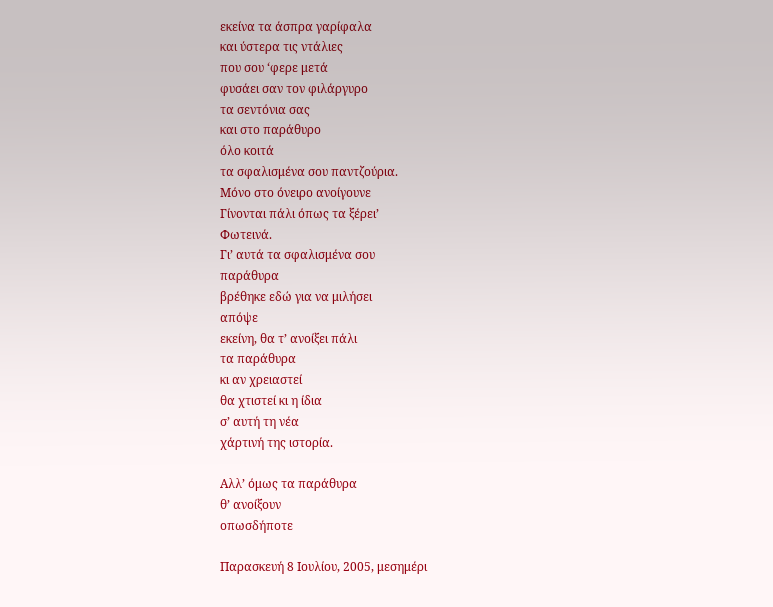εκείνα τα άσπρα γαρίφαλα
και ύστερα τις ντάλιες
που σου ‘φερε μετά
φυσάει σαν τον φιλάργυρο
τα σεντόνια σας
και στο παράθυρο
όλο κοιτά
τα σφαλισμένα σου παντζούρια.
Μόνο στο όνειρο ανοίγουνε
Γίνονται πάλι όπως τα ξέρει’
Φωτεινά.
Γι’ αυτά τα σφαλισμένα σου
παράθυρα
βρέθηκε εδώ για να μιλήσει
απόψε
εκείνη, θα τ’ ανοίξει πάλι
τα παράθυρα
κι αν χρειαστεί
θα χτιστεί κι η ίδια
σ’ αυτή τη νέα
χάρτινή της ιστορία.

Αλλ’ όμως τα παράθυρα
θ’ ανοίξουν
οπωσδήποτε

Παρασκευή 8 Ιουλίου, 2005, μεσημέρι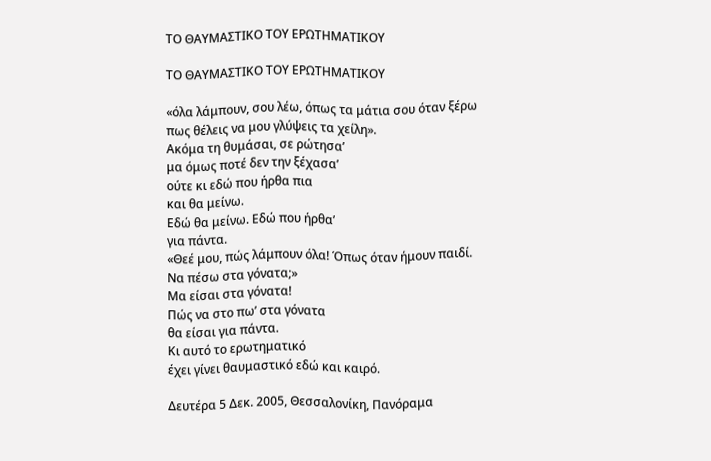ΤΟ ΘΑΥΜΑΣΤΙΚΟ ΤΟΥ ΕΡΩΤΗΜΑΤΙΚΟΥ

ΤΟ ΘΑΥΜΑΣΤΙΚΟ ΤΟΥ ΕΡΩΤΗΜΑΤΙΚΟΥ

«όλα λάμπουν, σου λέω, όπως τα μάτια σου όταν ξέρω
πως θέλεις να μου γλύψεις τα χείλη».
Ακόμα τη θυμάσαι, σε ρώτησα’
μα όμως ποτέ δεν την ξέχασα’
ούτε κι εδώ που ήρθα πια
και θα μείνω.
Εδώ θα μείνω. Εδώ που ήρθα’
για πάντα.
«Θεέ μου, πώς λάμπουν όλα! Όπως όταν ήμουν παιδί.
Να πέσω στα γόνατα;»
Μα είσαι στα γόνατα!
Πώς να στο πω’ στα γόνατα
θα είσαι για πάντα.
Κι αυτό το ερωτηματικό
έχει γίνει θαυμαστικό εδώ και καιρό.

Δευτέρα 5 Δεκ. 2005, Θεσσαλονίκη, Πανόραμα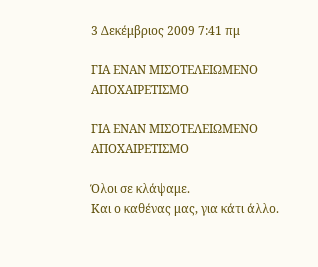3 Δεκέμβριος 2009 7:41 πμ

ΓΙΑ ΕΝΑΝ ΜΙΣΟΤΕΛΕΙΩΜΕΝΟ ΑΠΟΧΑΙΡΕΤΙΣΜΟ

ΓΙΑ ΕΝΑΝ ΜΙΣΟΤΕΛΕΙΩΜΕΝΟ ΑΠΟΧΑΙΡΕΤΙΣΜΟ

Όλοι σε κλάψαμε.
Και ο καθένας μας, για κάτι άλλο.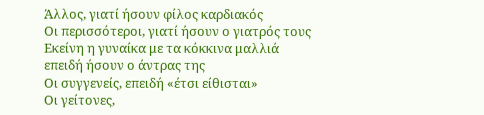Άλλος, γιατί ήσουν φίλος καρδιακός
Οι περισσότεροι, γιατί ήσουν ο γιατρός τους
Εκείνη η γυναίκα με τα κόκκινα μαλλιά
επειδή ήσουν ο άντρας της
Οι συγγενείς, επειδή «έτσι είθισται»
Οι γείτονες,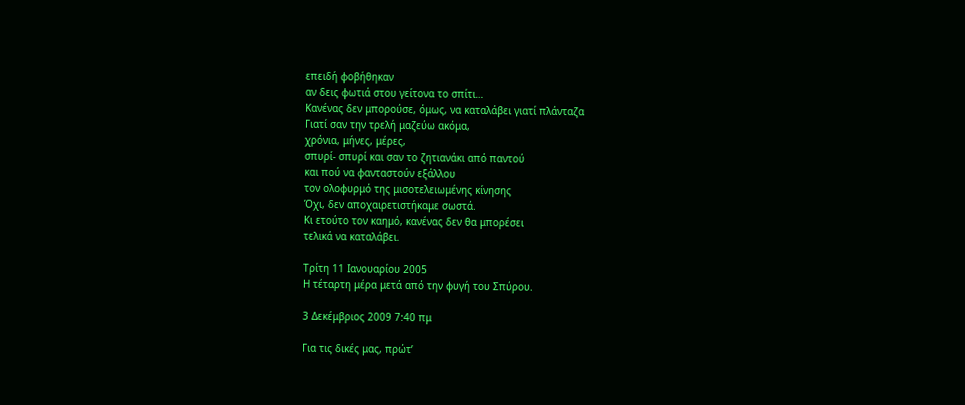επειδή φοβήθηκαν
αν δεις φωτιά στου γείτονα το σπίτι…
Κανένας δεν μπορούσε, όμως, να καταλάβει γιατί πλάνταζα
Γιατί σαν την τρελή μαζεύω ακόμα,
χρόνια, μήνες, μέρες,
σπυρί- σπυρί και σαν το ζητιανάκι από παντού
και πού να φανταστούν εξάλλου
τον ολοφυρμό της μισοτελειωμένης κίνησης
Όχι, δεν αποχαιρετιστήκαμε σωστά.
Κι ετούτο τον καημό, κανένας δεν θα μπορέσει
τελικά να καταλάβει.

Τρίτη 11 Ιανουαρίου 2005
Η τέταρτη μέρα μετά από την φυγή του Σπύρου.

3 Δεκέμβριος 2009 7:40 πμ

Για τις δικές μας, πρώτ’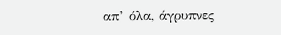απ’ όλα, άγρυπνες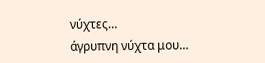νύχτες…
άγρυπνη νύχτα μου…